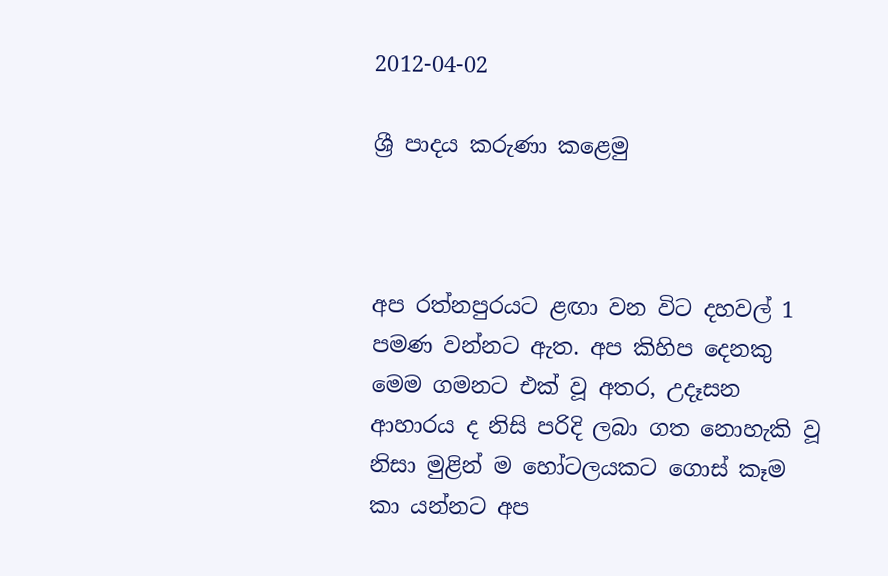2012-04-02

ශ්‍රී පාදය කරුණා කළෙමු



අප රත්නපුරයට ළඟා වන විට දහවල් 1 පමණ වන්නට ඇත. අප කිහිප දෙනකු මෙම ගමනට එක් වූ අතර, උදෑසන ආහාරය ද නිසි පරිදි ලබා ගත නොහැකි වූ නිසා මුළින් ම හෝටලයකට ගොස් කෑම කා යන්නට අප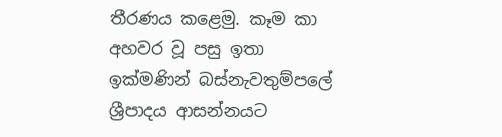තීරණය කළෙමු. කෑම කා අහවර වූ පසු ඉතා ඉක්මණින් බස්නැවතුම්පලේ ශ්‍රීපාදය ආසන්නයට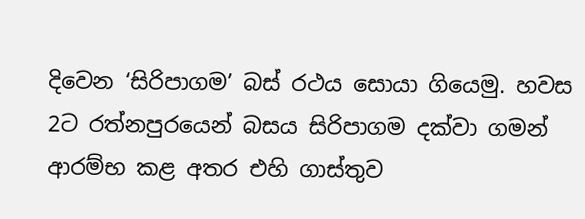දිවෙන ‘සිරිපාගම’ බස් රථය සොයා ගියෙමු. හවස 2ට රත්නපුරයෙන් බසය සිරිපාගම දක්වා ගමන් ආරම්භ කළ අතර එහි ගාස්තුව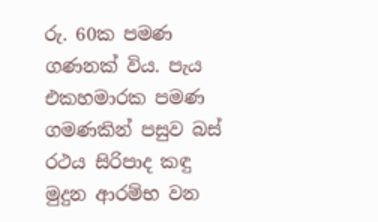රු. 60ක පමණ ගණනක් විය. පැය එකහමාරක පමණ ගමණකින් පසුව බස් රථය සිරිපාද කඳු මුදුන ආරම්භ වන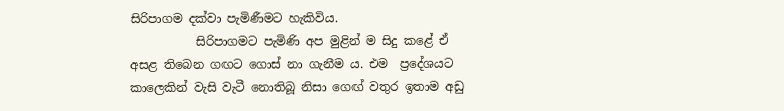සිරිපාගම දක්වා පැමිණීමට හැකිවිය.
           සිරිපාගමට පැමිණි අප මුළින් ම සිදු කළේ ඒ අසළ තිබෙන ගඟට ගොස් නා ගැනීම ය. එම  ප්‍රදේශයට කාලෙකින් වැසි වැටී නොතිබූ නිසා ගෙඟ් වතුර ඉතාම අඩු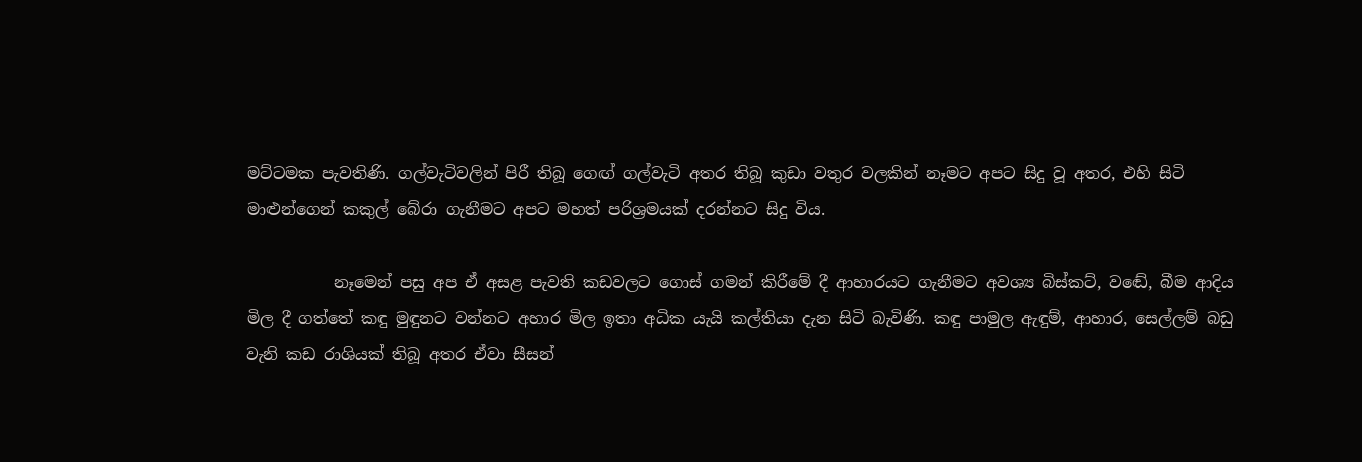මට්ටමක පැවතිණි. ගල්වැටිවලින් පිරී තිබූ ගෙඟ් ගල්වැටි අතර තිබූ කුඩා වතුර වලකින් නෑමට අපට සිදු වූ අතර, එහි සිටි මාළුන්ගෙන් කකුල් බේරා ගැනීමට අපට මහත් පරිශ්‍රමයක් දරන්නට සිදු විය.

           නෑමෙන් පසු අප ඒ අසළ පැවති කඩවලට ගොස් ගමන් කිරීමේ දී ආහාරයට ගැනීමට අවශ්‍ය බිස්කට්, වඬේ, බීම ආදිය මිල දී ගත්තේ කඳු මුඳුනට වන්නට අහාර මිල ඉතා අධික යැයි කල්තියා දැන සිටි බැවිණි. කඳු පාමුල ඇඳුම්, ආහාර, සෙල්ලම් බඩු වැනි කඩ රාශියක් තිබූ අතර ඒවා සීසන්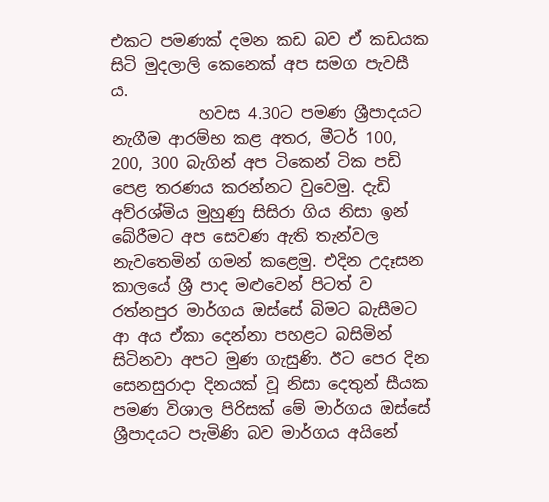එකට පමණක් දමන කඩ බව ඒ කඩයක සිටි මුදලාලි කෙනෙක් අප සමග පැවසී ය.
           හවස 4.30ට පමණ ශ්‍රීපාදයට නැගීම ආරම්භ කළ අතර, මීටර් 100, 200, 300 බැගින් අප ටිකෙන් ටික පඩි පෙළ තරණය කරන්නට වුවෙමු. දැඩි අව්රශ්මිය මුහුණු සිසිරා ගිය නිසා ඉන් බේරීමට අප සෙවණ ඇති තැන්වල නැවතෙමින් ගමන් කළෙමු. එදින උදෑසන කාලයේ ශ්‍රී පාද මළුවෙන් පිටත් ව රත්නපුර මාර්ගය ඔස්සේ බිමට බැසීමට ආ අය ඒකා දෙන්නා පහළට බසිමින් සිටිනවා අපට මුණ ගැසුණි. ඊට පෙර දින සෙනසුරාදා දිනයක් වූ නිසා දෙතුන් සීයක පමණ විශාල පිරිසක් මේ මාර්ගය ඔස්සේ ශ්‍රීපාදයට පැමිණි බව මාර්ගය අයිනේ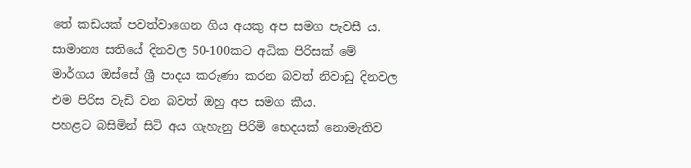තේ කඩයක් පවත්වාගෙන ගිය අයකු අප සමග පැවසී ය. සාමාන්‍ය සතියේ දිනවල 50-100කට අධික පිරිසක් මේ මාර්ගය ඔස්සේ ශ්‍රී පාදය කරුණා කරන බවත් නිවාඩු දිනවල එම පිරිස වැඩි වන බවත් ඔහු අප සමග කීය.
පහළට බසිමින් සිටි අය ගැහැනු පිරිමි භෙදයක් නොමැතිව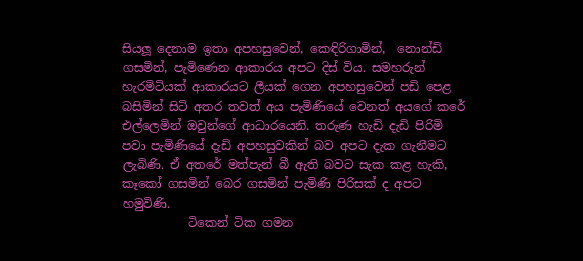සියලූ දෙනාම ඉතා අපහසුවෙන්, කෙඳිරිගාමින්,  නොන්ඩි ගසමින්, පැමිණෙන ආකාරය අපට දිස් විය. සමහරුන් හැරමිටියක් ආකාරයට ලීයක් ගෙන අපහසුවෙන් පඩි පෙළ බසිමින් සිටි අතර තවත් අය පැමිණියේ වෙනත් අයගේ කරේ එල්ලෙමින් ඔවුන්ගේ ආධාරයෙනි. තරුණ හැඩි දැඩි පිරිමි පවා පැමිණියේ දැඩි අපහසුවකින් බව අපට දැක ගැනීමට ලැබිණි. ඒ අතරේ මත්පැන් බී ඇති බවට සැක කළ හැකි, කෑකෝ ගසමින් බෙර ගසමින් පැමිණි පිරිසක් ද අපට හමුවිණි.
           ටිකෙන් ටික ගමන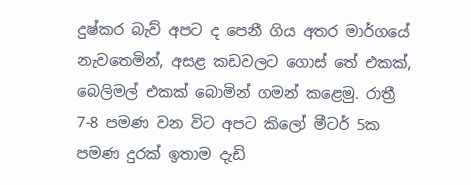දුෂ්කර බැව් අපට ද පෙනී ගිය අතර මාර්ගයේ නැවතෙමින්, අසළ කඩවලට ගොස් තේ එකක්, බෙලිමල් එකක් බොමින් ගමන් කළෙමු. රාත්‍රී 7-8 පමණ වන විට අපට කිලෝ මීටර් 5ක පමණ දුරක් ඉතාම දැඩි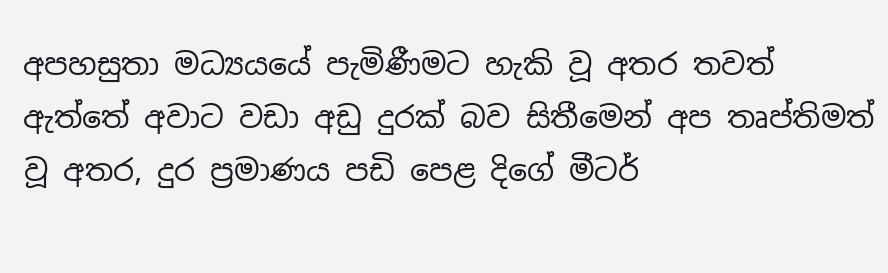අපහසුතා මධ්‍යයයේ පැමිණීමට හැකි වූ අතර තවත් ඇත්තේ අවාට වඩා අඩු දුරක් බව සිතීමෙන් අප තෘප්තිමත් වූ අතර, දුර ප්‍රමාණය පඩි පෙළ දිගේ මීටර්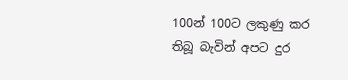100න් 100ට ලකුණු කර තිබූ බැවින් අපට දුර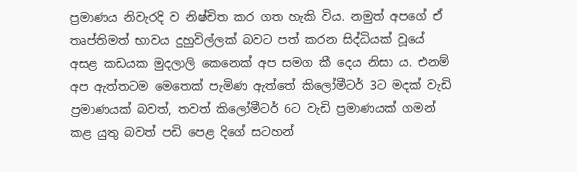ප්‍රමාණය නිවැරදි ව නිෂ්චිත කර ගත හැකි විය. නමුත් අපගේ ඒ තෘප්තිමත් භාවය දුහුවිල්ලක් බවට පත් කරන සිද්ධියක් වූයේ අසළ කඩයක මුදලාලි කෙනෙක් අප සමග කී දෙය නිසා ය. එනම් අප ඇත්තටම මෙතෙක් පැමිණ ඇත්තේ කිලෝමීටර් 3ට මදක් වැඩි ප්‍රමාණයක් බවත්, තවත් කිලෝමීටර් 6ට වැඩි ප්‍රමාණයක් ගමන් කළ යුතු බවත් පඩි පෙළ දිගේ සටහන්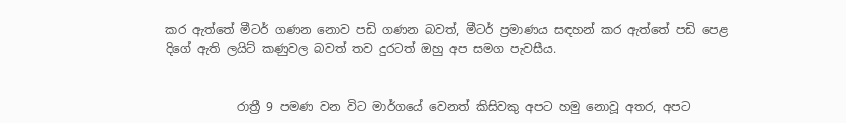කර ඇත්තේ මීටර් ගණන නොව පඩි ගණන බවත්, මීටර් ප්‍රමාණය සඳහන් කර ඇත්තේ පඩි පෙළ දිගේ ඇති ලයිට් කණුවල බවත් තව දුරටත් ඔහු අප සමග පැවසීය.


            රාත්‍රී 9 පමණ වන විට මාර්ගයේ වෙනත් කිසිවකු අපට හමු නොවූ අතර, අපට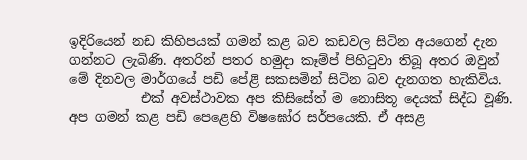ඉදිරියෙන් නඩ කිහිපයක් ගමන් කළ බව කඩවල සිටින අයගෙන් දැන ගන්නට ලැබිණි. අතරින් පතර හමුදා කෑම්ප් පිහිටුවා තිබූ අතර ඔවුන් මේ දිනවල මාර්ගයේ පඩි පේළි සකසමින් සිටින බව දැනගත හැකිවිය.
           එක් අවස්ථාවක අප කිසිසේත් ම නොසිතූ දෙයක් සිද්ධ වූණි. අප ගමන් කළ පඩි පෙළෙහි විෂඝෝර සර්පයෙකි. ඒ අසළ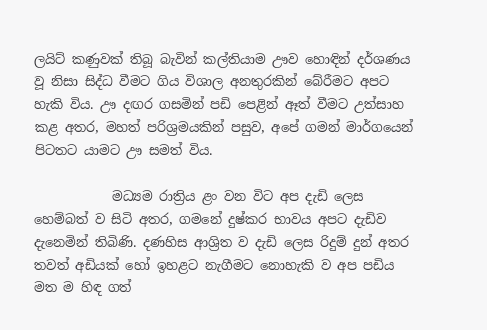ලයිට් කණුවක් තිබූ බැවින් කල්තියාම ඌව හොඳින් දර්ශණය වූ නිසා සිද්ධ වීමට ගිය විශාල අනතුරකින් බේරීමට අපට හැකි විය. ඌ දඟර ගසමින් පඩි පෙළින් ඈත් වීමට උත්සාහ කළ අතර, මහත් පරිශ්‍රමයකින් පසුව, අපේ ගමන් මාර්ගයෙන් පිටතට යාමට ඌ සමත් විය.

            මධ්‍යම රාත්‍රිය ළං වන විට අප දැඩි ලෙස හෙම්බත් ව සිටි අතර, ගමනේ දුෂ්කර භාවය අපට දැඩිව දැනෙමින් තිබිණි. දණහිස ආශ්‍රිත ව දැඩි ලෙස රිදුම් දුන් අතර තවත් අඩියක් හෝ ඉහළට නැගීමට නොහැකි ව අප පඩිය මත ම හිඳ ගත්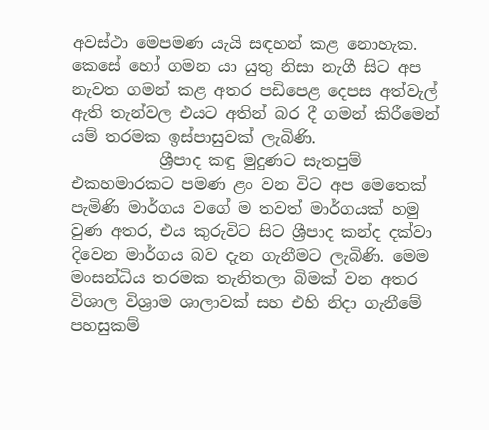අවස්ථා මෙපමණ යැයි සඳහන් කළ නොහැක. කෙසේ හෝ ගමන යා යුතු නිසා නැගී සිට අප නැවත ගමන් කළ අතර පඩිපෙළ දෙපස අත්වැල් ඇති තැන්වල එයට අතින් බර දී ගමන් කිරීමෙන් යම් තරමක ඉස්පාසුවක් ලැබිණි.
           ශ්‍රීපාද කඳු මුදුණට සැතපුම් එකහමාරකට පමණ ළං වන විට අප මෙතෙක් පැමිණි මාර්ගය වගේ ම තවත් මාර්ගයක් හමු වුණ අතර, එය කුරුවිට සිට ශ්‍රීපාද කන්ද දක්වා දිවෙන මාර්ගය බව දැන ගැනීමට ලැබිණි. මෙම මංසන්ධිය තරමක තැනිතලා බිමක් වන අතර විශාල විශ්‍රාම ශාලාවක් සහ එහි නිදා ගැනීමේ පහසුකම්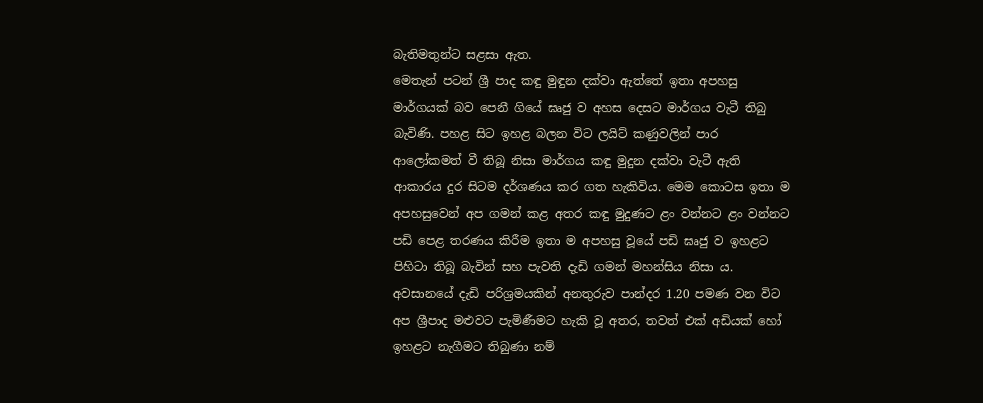බැතිමතුන්ට සළසා ඇත.
මෙතැන් පටන් ශ්‍රී පාද කඳු මුඳුන දක්වා ඇත්තේ ඉතා අපහසු මාර්ගයක් බව පෙනී ගියේ ඝෘජු ව අහස දෙසට මාර්ගය වැටී තිබු බැවිණි. පහළ සිට ඉහළ බලන විට ලයිට් කණුවලින් පාර ආලෝකමත් වී තිබූ නිසා මාර්ගය කඳු මුදුන දක්වා වැටී ඇති ආකාරය දුර සිටම දර්ශණය කර ගත හැකිවිය. මෙම කොටස ඉතා ම අපහසුවෙන් අප ගමන් කළ අතර කඳු මුදුණට ළං වන්නට ළං වන්නට පඩි පෙළ තරණය කිරීම ඉතා ම අපහසු වූයේ පඩි ඝෘජු ව ඉහළට පිහිටා තිබූ බැවින් සහ පැවති දැඩි ගමන් මහන්සිය නිසා ය. අවසානයේ දැඩි පරිශ්‍රමයකින් අනතුරුව පාන්දර 1.20 පමණ වන විට අප ශ්‍රීපාද මළුවට පැමිණීමට හැකි වූ අතර, තවත් එක් අඩියක් හෝ ඉහළට නැගීමට තිබුණා නම්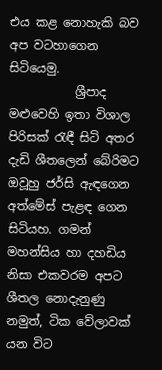එය කළ නොහැකි බව අප වටහාගෙන සිටියෙමු.
           ශ්‍රීපාද මළුවෙහි ඉතා විශාල පිරිසක් රැඳී සිටි අතර දැඩි ශීතලෙන් බේරිමට ඔවූහු ජර්සි ඇඳගෙන අත්මේස් පැළඳ ගෙන සිටියහ. ගමන් මහන්සිය හා දහඩිය නිසා එකවරම අපට ශීතල නොදැනුණු නමුත්, ටික වේලාවක් යන විට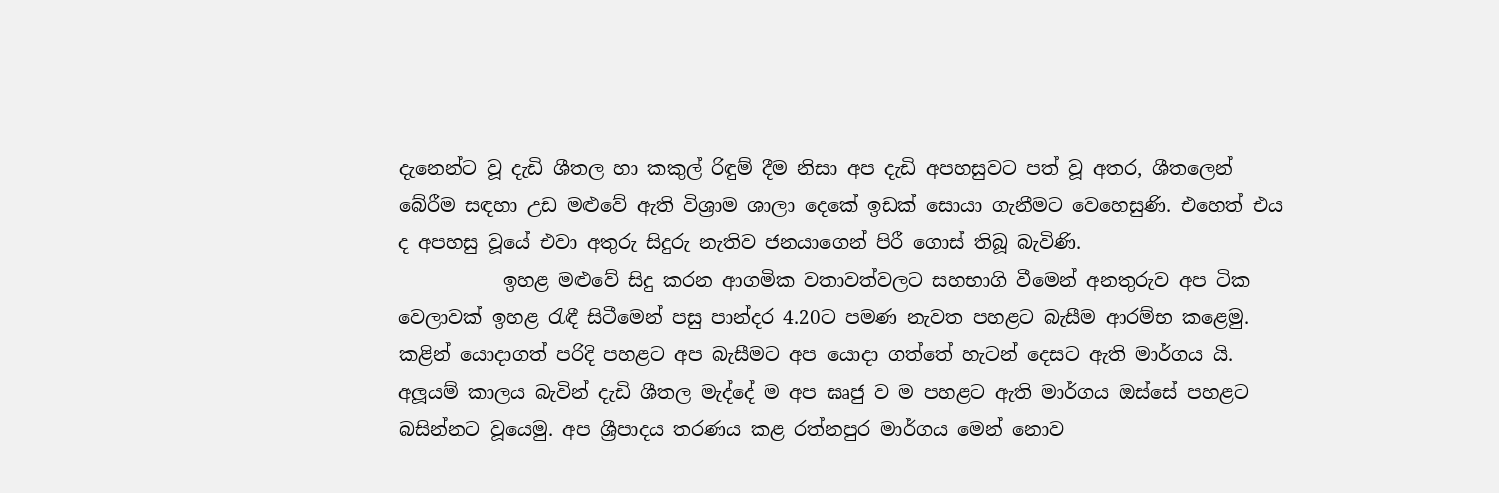දැනෙන්ට වූ දැඩි ශීතල හා කකුල් රිඳුම් දීම නිසා අප දැඩි අපහසුවට පත් වූ අතර, ශීතලෙන් බේරීම සඳහා උඩ මළුවේ ඇති විශ්‍රාම ශාලා දෙකේ ඉඩක් සොයා ගැනීමට වෙහෙසුණි. එහෙත් එය ද අපහසු වූයේ එවා අතුරු සිදුරු නැතිව ජනයාගෙන් පිරී ගොස් තිබූ බැවිණි.
           ඉහළ මළුවේ සිදු කරන ආගමික වතාවත්වලට සහභාගි වීමෙන් අනතුරුව අප ටික වෙලාවක් ඉහළ රැඳී සිටීමෙන් පසු පාන්දර 4.20ට පමණ නැවත පහළට බැසීම ආරම්භ කළෙමු. කළින් යොදාගත් පරිදි පහළට අප බැසීමට අප යොදා ගත්තේ හැටන් දෙසට ඇති මාර්ගය යි. අලූයම් කාලය බැවින් දැඩි ශීතල මැද්දේ ම අප ඝෘජු ව ම පහළට ඇති මාර්ගය ඔස්සේ පහළට බසින්නට වූයෙමු. අප ශ්‍රීපාදය තරණය කළ රත්නපුර මාර්ගය මෙන් නොව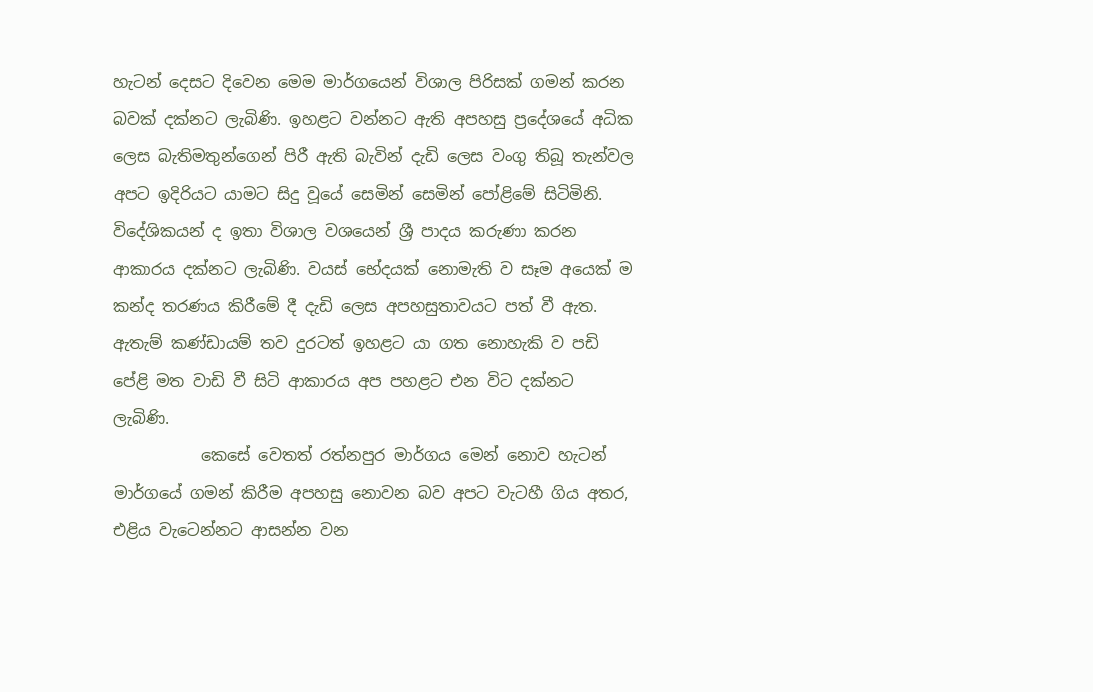හැටන් දෙසට දිවෙන මෙම මාර්ගයෙන් විශාල පිරිසක් ගමන් කරන බවක් දක්නට ලැබිණි. ඉහළට වන්නට ඇති අපහසු ප්‍රදේශයේ අධික ලෙස බැතිමතුන්ගෙන් පිරී ඇති බැවින් දැඩි ලෙස වංගු තිබූ තැන්වල අපට ඉදිරියට යාමට සිදු වූයේ සෙමින් සෙමින් පෝළිමේ සිටිමිනි. විදේශිකයන් ද ඉතා විශාල වශයෙන් ශ්‍රී පාදය කරුණා කරන ආකාරය දක්නට ලැබිණි. වයස් භේදයක් නොමැති ව සෑම අයෙක් ම කන්ද තරණය කිරීමේ දී දැඩි ලෙස අපහසුතාවයට පත් වී ඇත. ඇතැම් කණ්ඩායම් තව දුරටත් ඉහළට යා ගත නොහැකි ව පඩි පේළි මත වාඩි වී සිටි ආකාරය අප පහළට එන විට දක්නට ලැබිණි.
           කෙසේ වෙතත් රත්නපුර මාර්ගය මෙන් නොව හැටන් මාර්ගයේ ගමන් කිරීම අපහසු නොවන බව අපට වැටහී ගිය අතර, එළිය වැටෙන්නට ආසන්න වන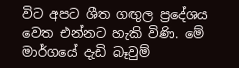විට අපට ශීත ගඟුල ප්‍රදේශය වෙත එන්නට හැකි විණි. මේ මාර්ගයේ දැඩි බෑවුම්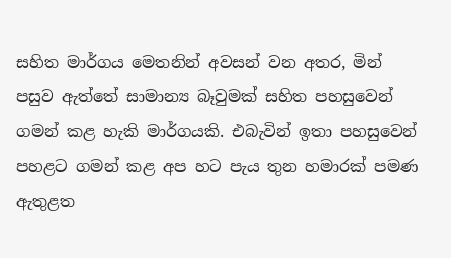සහිත මාර්ගය මෙතනින් අවසන් වන අතර, මින් පසුව ඇත්තේ සාමාන්‍ය බෑවුමක් සහිත පහසුවෙන් ගමන් කළ හැකි මාර්ගයකි. එබැවින් ඉතා පහසුවෙන් පහළට ගමන් කළ අප හට පැය තුන හමාරක් පමණ ඇතුළත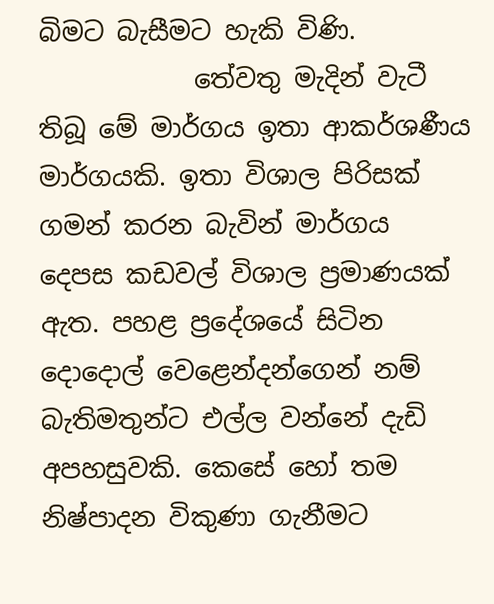බිමට බැසීමට හැකි විණි.
            තේවතු මැදින් වැටී තිබූ මේ මාර්ගය ඉතා ආකර්ශණීය මාර්ගයකි. ඉතා විශාල පිරිසක් ගමන් කරන බැවින් මාර්ගය දෙපස කඩවල් විශාල ප්‍රමාණයක් ඇත. පහළ ප්‍රදේශයේ සිටින දොදොල් වෙළෙන්දන්ගෙන් නම් බැතිමතුන්ට එල්ල වන්නේ දැඩි අපහසුවකි. කෙසේ හෝ තම නිෂ්පාදන විකුණා ගැනීමට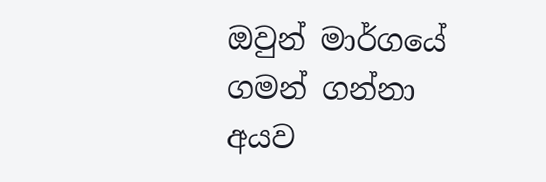ඔවුන් මාර්ගයේ ගමන් ගන්නා අයව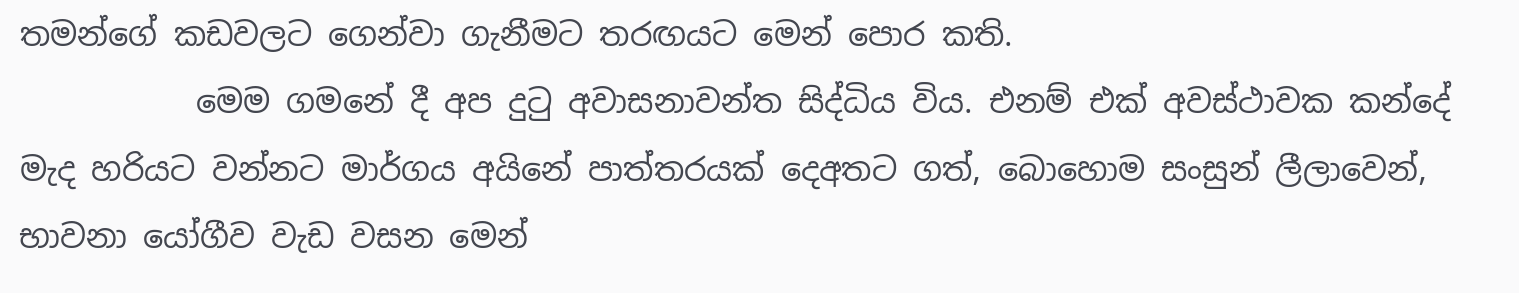තමන්ගේ කඩවලට ගෙන්වා ගැනීමට තරඟයට මෙන් පොර කති.
           මෙම ගමනේ දී අප දුටු අවාසනාවන්ත සිද්ධිය විය. එනම් එක් අවස්ථාවක කන්දේ මැද හරියට වන්නට මාර්ගය අයිනේ පාත්තරයක් දෙඅතට ගත්, බොහොම සංසුන් ලීලාවෙන්, භාවනා යෝගීව වැඩ වසන මෙන්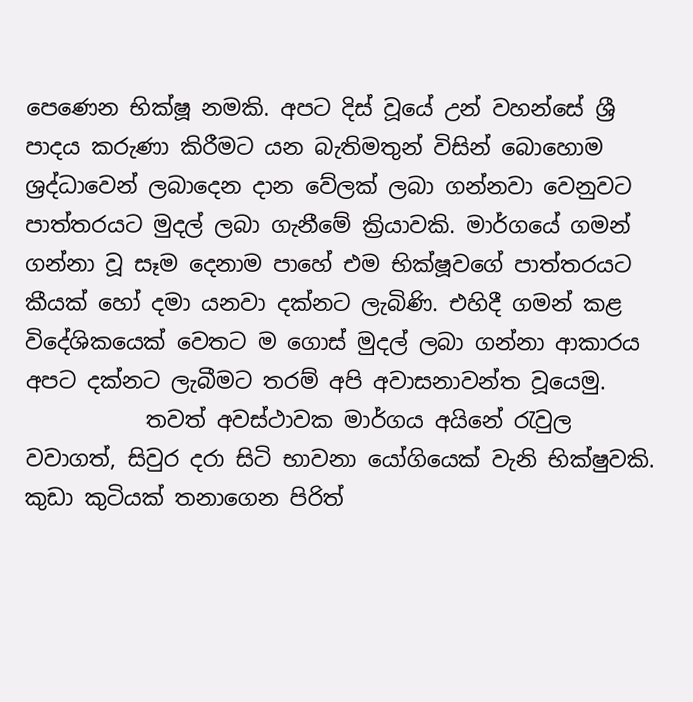පෙණෙන භික්ෂූ නමකි. අපට දිස් වූයේ උන් වහන්සේ ශ්‍රී පාදය කරුණා කිරීමට යන බැතිමතුන් විසින් බොහොම ශ්‍රද්ධාවෙන් ලබාදෙන දාන වේලක් ලබා ගන්නවා වෙනුවට පාත්තරයට මුදල් ලබා ගැනීමේ ක්‍රියාවකි. මාර්ගයේ ගමන් ගන්නා වූ සෑම දෙනාම පාහේ එම භික්ෂූවගේ පාත්තරයට කීයක් හෝ දමා යනවා දක්නට ලැබිණි. එහිදී ගමන් කළ විදේශිකයෙක් වෙතට ම ගොස් මුදල් ලබා ගන්නා ආකාරය අපට දක්නට ලැබීමට තරම් අපි අවාසනාවන්ත වූයෙමු.
           තවත් අවස්ථාවක මාර්ගය අයිනේ රැවුල වවාගත්, සිවුර දරා සිටි භාවනා යෝගියෙක් වැනි භික්ෂුවකි. කුඩා කුටියක් තනාගෙන පිරිත්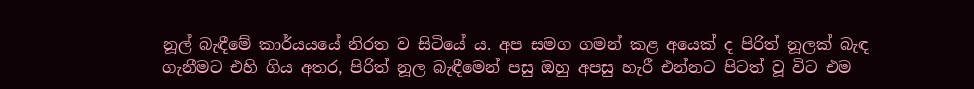නූල් බැඳීමේ කාර්යයයේ නිරත ව සිටියේ ය. අප සමග ගමන් කළ අයෙක් ද පිරිත් නූලක් බැඳ ගැනීමට එහි ගිය අතර, පිරිත් නූල බැඳීමෙන් පසු ඔහු අපසු හැරී එන්නට පිටත් වූ විට එම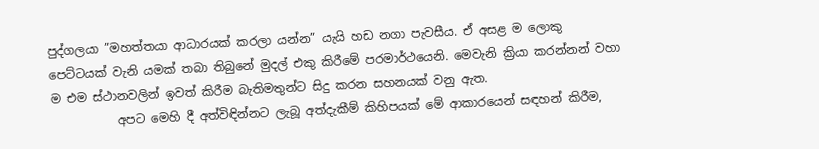පුද්ගලයා ”මහත්තයා ආධාරයක් කරලා යන්න” යැයි හඩ නගා පැවසීය. ඒ අසළ ම ලොකු පෙට්ටයක් වැනි යමක් තබා තිබුනේ මුදල් එකු කිරීමේ පරමාර්ථයෙනි. මෙවැනි ක්‍රියා කරන්නන් වහා ම එම ස්ථානවලින් ඉවත් කිරීම බැතිමතුන්ට සිදු කරන සහනයක් වනු ඇත.
           අපට මෙහි දී අත්විඳින්නට ලැබූ අත්දැකීම් කිහිපයක් මේ ආකාරයෙන් සඳහන් කිරීම,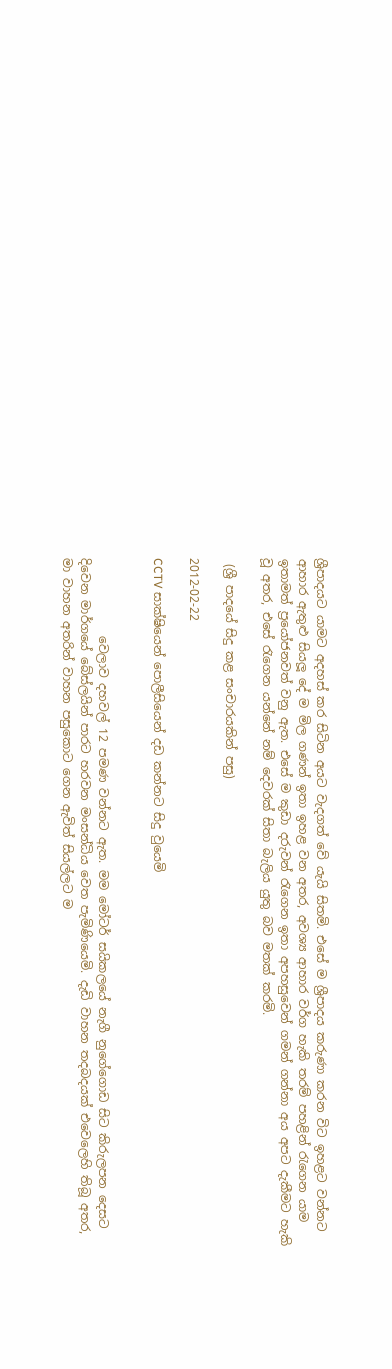ශ්‍රීපාදයට යාමට අදහස් කර සිටින අයට වැදගත් වේ යැයි සිතමි. එසේ ම ශ්‍රීපාදය කරුණා කරන විට ඉහළට වන්නට ආහාර ඇතුළු සියලූ දේ ම මිල ගණන් ඉතා ඉහළ වන අතර, අවශ්‍ය ආහාර වර්ග හැකි තරම් පහළින් රැගෙන යාම ඉතාමත් ප්‍රයෝජනවත් වනු ඇත. එසේ ම කුඩා දරුවන් රැගෙන ඉතා අපහසුවෙන් ගමන් ගන්නා අය අපට දැකීමට හැකි වූ අතර, එසේ රැගෙන යන්නේ නම් දෙවරක් සිතා බැලිය යුතු බව මතක් කරමි.

 (ශ්‍රී පාදයේ සිදු කළ සංචාරයකින් පසු)

2012-02-22

CCTV සාක්ෂියෙන් පොලීසියෙන් දඩ කන්නට සිදු වුයෙමි


             වෙලාව දහවල් 12 පමණ වන්නට ඇත. මම මෝටර් සයිකලයේ නැගී නුගේගොඩ සිට කිරුලපන දෙසට දිවෙන මාර්ගයේ බේස්ලයින් පාරට හරවන මංසන්ධිය වෙත පැමිණියෙමි. දැඩි වාහන තදබදයක් එවෙලෙහි තිබූ අතර, මා වාහන අතරින් වාහන පසුකොට ගෙන ඇවිත් සියල්ලට ම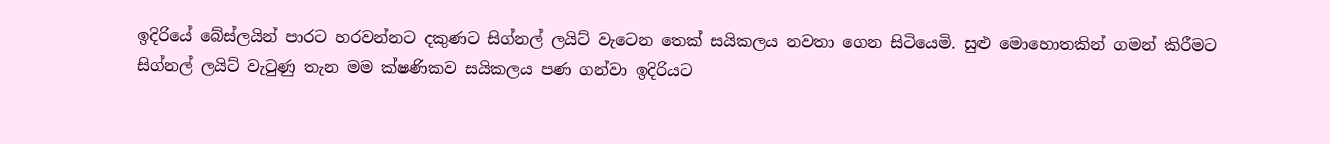ඉදිරියේ බේස්ලයින් පාරට හරවන්නට දකුණට සිග්නල් ලයිට් වැටෙන තෙක් සයිකලය නවතා ගෙන සිටියෙමි. සුළු මොහොතකින් ගමන් කිරීමට සිග්නල් ලයිට් වැටුණු තැන මම ක්ෂණිකව සයිකලය පණ ගන්වා ඉදිරියට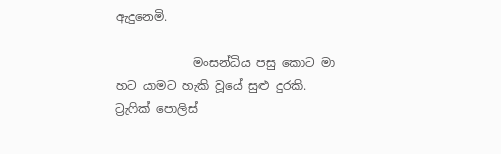ඇදුනෙමි.

             මංසන්ධිය පසු කොට මා හට යාමට හැකි වූයේ සුළු දුරකි. ට්‍රැෆික් පොලිස්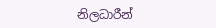නිලධාරීන්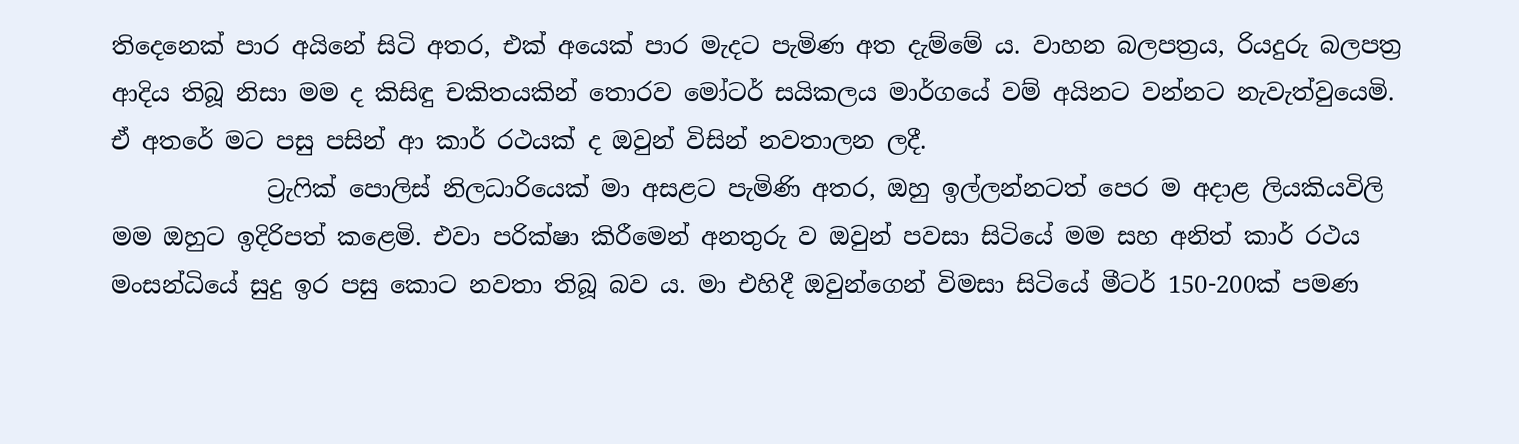තිදෙනෙක් පාර අයිනේ සිටි අතර, එක් අයෙක් පාර මැදට පැමිණ අත දැම්මේ ය. වාහන බලපත්‍රය, රියදුරු බලපත්‍ර ආදිය තිබූ නිසා මම ද කිසිඳු චකිතයකින් තොරව මෝටර් සයිකලය මාර්ගයේ වම් අයිනට වන්නට නැවැත්වුයෙමි. ඒ අතරේ මට පසු පසින් ආ කාර් රථයක් ද ඔවුන් විසින් නවතාලන ලදී.
             ට්‍රැෆික් පොලිස් නිලධාරියෙක් මා අසළට පැමිණි අතර, ඔහු ඉල්ලන්නටත් පෙර ම අදාළ ලියකියවිලි මම ඔහුට ඉදිරිපත් කළෙමි. එවා පරික්ෂා කිරීමෙන් අනතුරු ව ඔවුන් පවසා සිටියේ මම සහ අනිත් කාර් රථය මංසන්ධියේ සුදු ඉර පසු කොට නවතා තිබූ බව ය. මා එහිදී ඔවුන්ගෙන් විමසා සිටියේ මීටර් 150-200ක් පමණ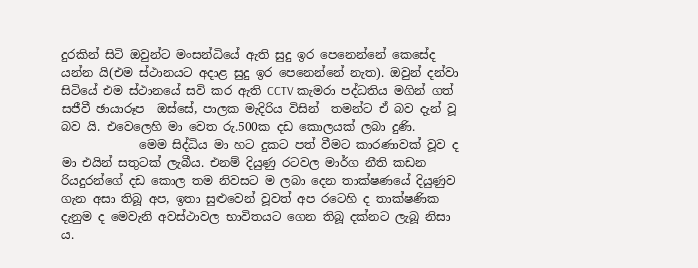දුරකින් සිටි ඔවුන්ට මංසන්ධියේ ඇති සුදු ඉර පෙනෙන්නේ කෙසේද යන්න යි(එම ස්ථානයට අදාළ සුදු ඉර පෙනෙන්නේ නැත). ඔවුන් දන්වා සිටියේ එම ස්ථානයේ සවි කර ඇති CCTV කැමරා පද්ධතිය මගින් ගත් සජීවී ඡායාරූප  ඔස්සේ, පාලක මැදිරිය විසින්  තමන්ට ඒ බව දැන් වූ බව යි. එවෙලෙහි මා වෙත රු.500ක දඩ කොලයක් ලබා දුණි.
             මෙම සිද්ධිය මා හට දුකට පත් වීමට කාරණාවක් වූව ද මා එයින් සතුටක් ලැබීය. එනම් දියුණු රටවල මාර්ග නීති කඩන රියදුරන්ගේ දඩ කොල තම නිවසට ම ලබා දෙන තාක්ෂණයේ දියුණුව ගැන අසා තිබූ අප, ඉතා සුළුවෙන් වූවත් අප රටෙහි ද තාක්ෂණික දැනුම ද මෙවැනි අවස්ථාවල භාවිතයට ගෙන තිබූ දක්නට ලැබූ නිසා ය.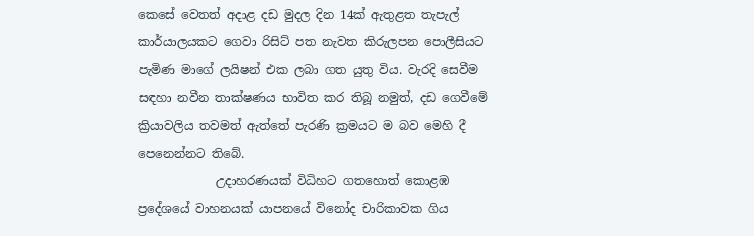කෙසේ වෙතත් අදාළ දඩ මුදල දින 14ක් ඇතුළත තැපැල් කාර්යාලයකට ගෙවා රිසිට් පත නැවත කිරුලපන පොලීසියට පැමිණ මාගේ ලයිෂන් එක ලබා ගත යුතු විය. වැරදි සෙවීම සඳහා නවීන තාක්ෂණය භාවිත කර තිබූ නමුත්, දඩ ගෙවීමේ ක්‍රියාවලිය තවමත් ඇත්තේ පැරණි ක්‍රමයට ම බව මෙහි දී පෙනෙන්නට තිබේ.
             උදාහරණයක් විධිහට ගතහොත් කොළඹ ප්‍රදේශයේ වාහනයක් යාපනයේ විනෝද චාරිකාවක ගිය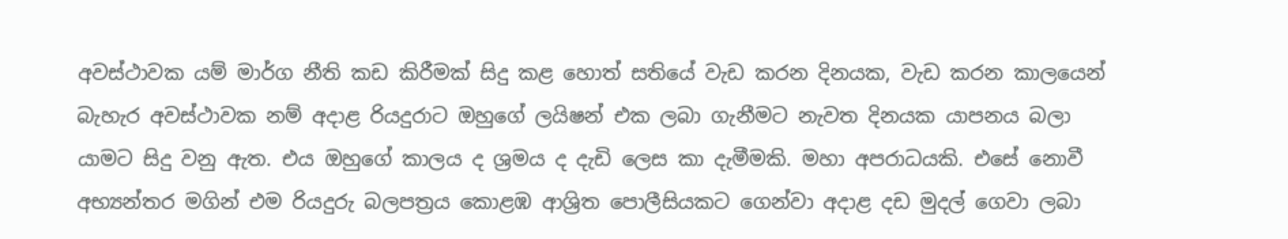අවස්ථාවක යම් මාර්ග නීති කඩ කිරීමක් සිදු කළ හොත් සතියේ වැඩ කරන දිනයක, වැඩ කරන කාලයෙන් බැහැර අවස්ථාවක නම් අදාළ රියදුරාට ඔහුගේ ලයිෂන් එක ලබා ගැනීමට නැවත දිනයක යාපනය බලා යාමට සිදු වනු ඇත. එය ඔහුගේ කාලය ද ශ්‍රමය ද දැඩි ලෙස කා දැමීමකි. මහා අපරාධයකි. එසේ නොවී අභ්‍යන්තර මගින් එම රියදුරු බලපත්‍රය කොළඹ ආශ්‍රිත පොලීසියකට ගෙන්වා අදාළ දඩ මුදල් ගෙවා ලබා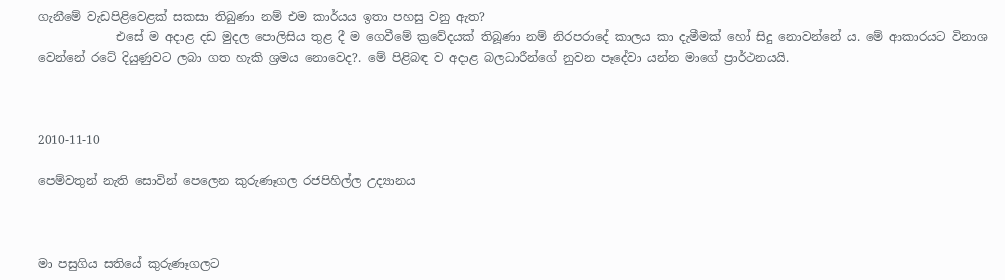ගැනීමේ වැඩපිළිවෙළක් සකසා තිබුණා නම් එම කාර්යය ඉතා පහසු වනු ඇත?
             එසේ ම අදාළ දඩ මුදල පොලිසිය තුළ දී ම ගෙවීමේ ක්‍රවේදයක් තිබූණා නම් නිරපරාදේ කාලය කා දැමීමක් හෝ සිදු නොවන්නේ ය. මේ ආකාරයට විනාශ වෙන්නේ රටේ දියුණුවට ලබා ගත හැකි ශ්‍රමය නොවෙද?. මේ පිළිබඳ ව අදාළ බලධාරීන්ගේ නුවන පෑදේවා යන්න මාගේ ප්‍රාර්ථනයයි.



2010-11-10

පෙම්වතුන් නැති සොවින් පෙලෙන කුරුණෑගල රජපිහිල්ල උද්‍යානය



මා පසුගිය සතියේ කුරුණෑගලට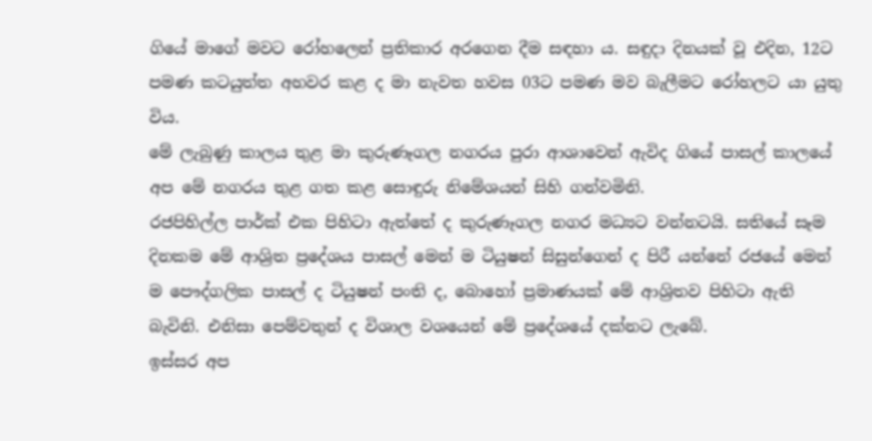ගියේ මාගේ මවට රෝහලෙන් ප්‍රතිකාර අරගෙන දීම සඳහා ය. සඳුදා දිනයක් වූ එදින, 12ට පමණ කටයුත්ත අහවර කළ ද මා නැවත හවස 03ට පමණ මව බැලීමට රෝහලට යා යුතු විය.
මේ ලැබුණු කාලය තුළ මා කුරුණෑගල නගරය පුරා ආශාවෙන් ඇවිද ගියේ පාසල් කාලයේ අප මේ නගරය තුළ ගත කළ සොඳුරු නිමේශයන් සිහි ගන්වමිනි.
රජපිහිල්ල පාර්ක් එක පිහිටා ඇත්තේ ද කුරුණෑගල නගර මධ්‍යට වන්නටයි. සතියේ සෑම දිනකම මේ ආශ්‍රිත ප්‍රදේශය පාසල් මෙන් ම ටියුෂන් සිසුන්ගෙන් ද පිරී යන්නේ රජයේ මෙන් ම පෞද්ගලික පාසල් ද ටියුෂන් පංති ද, බොහෝ ප්‍රමාණයක් මේ ආශ්‍රිතව පිහිටා ඇති බැවිනි. එනිසා පෙම්වතුන් ද විශාල වශයෙන් මේ ප්‍රදේශයේ දක්නට ලැබේ.
ඉස්සර අප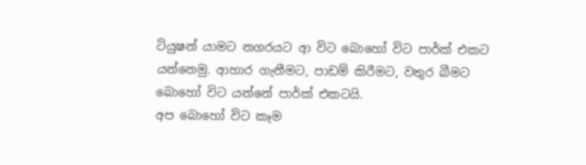ටියුෂන් යාමට නගරයට ආ විට බොහෝ විට පාර්ක් එකට යන්නෙමු. ආහාර ගැනීමට, පාඩම් කිරීමට, වතුර බීමට බොහෝ විට යන්නේ පාර්ක් එකටයි.
අප බොහෝ විට කෑම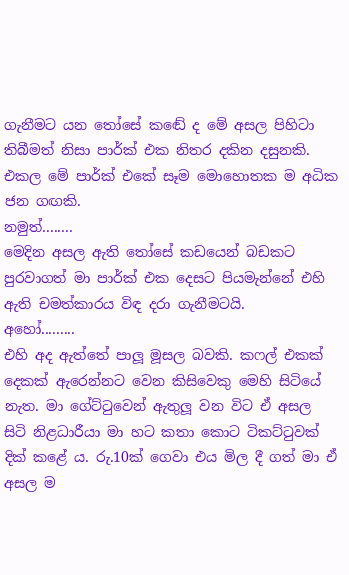ගැනීමට යන තෝසේ කඬේ ද මේ අසල පිහිටා තිබීමත් නිසා පාර්ක් එක නිතර දකින දසුනකි. එකල මේ පාර්ක් එකේ සෑම මොහොතක ම අධික ජන ගඟකි.
නමුත්........
මෙදින අසල ඇති තෝසේ කඩයෙන් බඩකට පුරවාගත් මා පාර්ක් එක දෙසට පියමැන්නේ එහි ඇති චමත්කාරය විඳ දරා ගැනීමටයි.
අහෝ.........
එහි අද ඇත්තේ පාලූ මූසල බවකි. කෆල් එකක් දෙකක් ඇරෙන්නට වෙන කිසිවෙකු මෙහි සිටියේ නැත. මා ගේට්ටුවෙන් ඇතුලූ වන විට ඒ අසල සිටි නිළධාරීයා මා හට කතා කොට ටිකට්ටුවක් දික් කළේ ය. රු.10ක් ගෙවා එය මිල දී ගත් මා ඒ අසල ම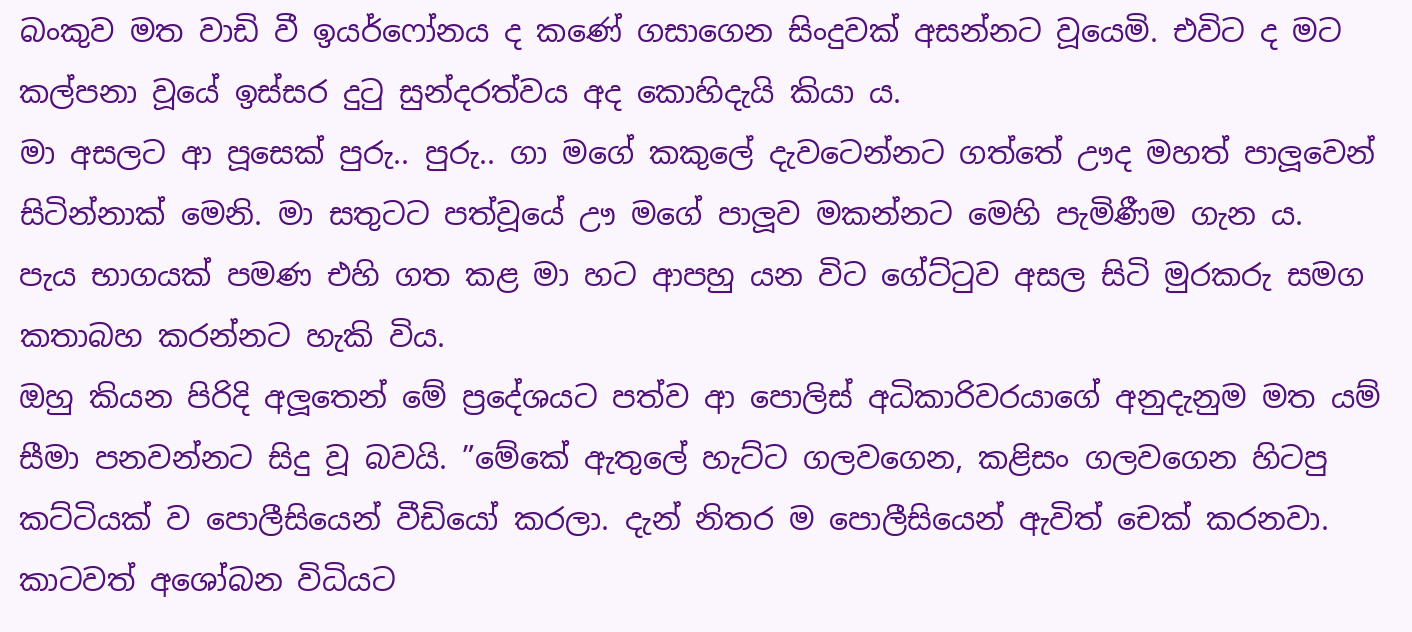බංකුව මත වාඩි වී ඉයර්ෆෝනය ද කණේ ගසාගෙන සිංදුවක් අසන්නට වූයෙමි. එවිට ද මට කල්පනා වූයේ ඉස්සර දුටු සුන්දරත්වය අද කොහිදැයි කියා ය.
මා අසලට ආ පූසෙක් පුරු.. පුරු.. ගා මගේ කකුලේ දැවටෙන්නට ගත්තේ ඌද මහත් පාලූවෙන් සිටින්නාක් මෙනි. මා සතුටට පත්වූයේ ඌ මගේ පාලූව මකන්නට මෙහි පැමිණීම ගැන ය.
පැය භාගයක් පමණ එහි ගත කළ මා හට ආපහු යන විට ගේට්ටුව අසල සිටි මුරකරු සමග කතාබහ කරන්නට හැකි විය.
ඔහු කියන පිරිදි අලූතෙන් මේ ප්‍රදේශයට පත්ව ආ පොලිස් අධිකාරිවරයාගේ අනුදැනුම මත යම් සීමා පනවන්නට සිදු වූ බවයි. ”මේකේ ඇතුලේ හැට්ට ගලවගෙන, කළිසං ගලවගෙන හිටපු කට්ටියක් ව පොලීසියෙන් වීඩියෝ කරලා. දැන් නිතර ම පොලීසියෙන් ඇවිත් චෙක් කරනවා. කාටවත් අශෝබන විධියට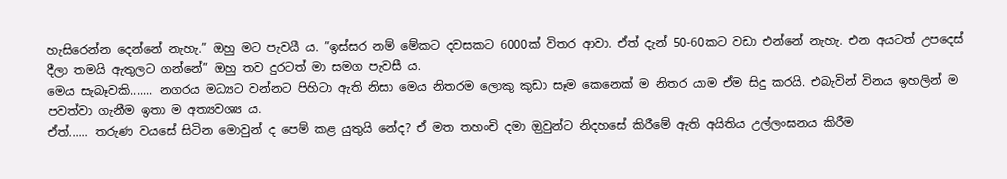හැසිරෙන්න දෙන්නේ නැහැ.” ඔහු මට පැවයී ය. ”ඉස්සර නම් මේකට දවසකට 6000ක් විතර ආවා. ඒත් දැන් 50-60කට වඩා එන්නේ නැහැ. එන අයටත් උපදෙස් දීලා තමයි ඇතුලට ගන්නේ” ඔහු තව දුරටත් මා සමග පැවසී ය.
මෙය සැබෑවකි....... නගරය මධ්‍යට වන්නට පිහිටා ඇති නිසා මෙය නිතරම ලොකු කුඩා සෑම කෙනෙක් ම නිතර යාම ඒම සිදු කරයි. එබැවින් විනය ඉහලින් ම පවත්වා ගැනීම ඉතා ම අත්‍යවශ්‍ය ය.
ඒත්...... තරුණ වයසේ සිටින මොවුන් ද පෙම් කළ යුතුයි නේද? ඒ මත තහංචි දමා ඔුවුන්ට නිදහසේ කිරීමේ ඇති අයිතිය උල්ලංඝනය කිරීම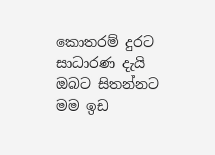කොතරම් දුරට සාධාරණ දැයි ඔබට සිතන්නට මම ඉඩ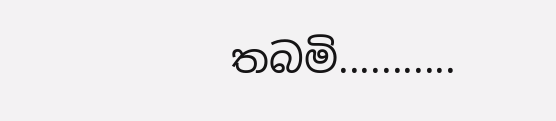තබමි...........